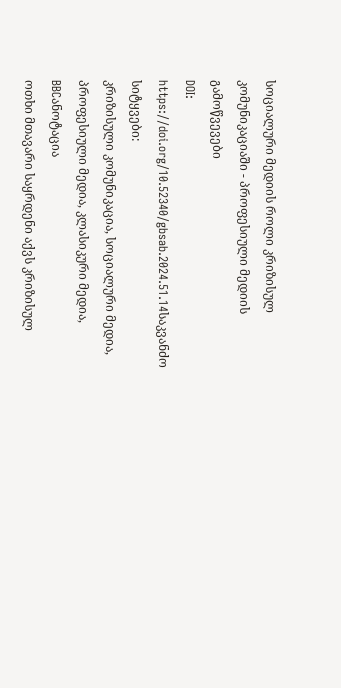სოციალური მედიის როლი კრიზისულ კომუნიკაციაში - პროფესიული მედიის გამოწვევები
DOI:
https://doi.org/10.52340/gbsab.2024.51.14საკვანძო სიტყვები:
კრიზისული კომუნიკაცია, სოციალური მედია, პროფესიული მედია, კლასიკური მედია, BBCანოტაცია
ოთხი მთავარი საყრდენი აქვს კრიზისულ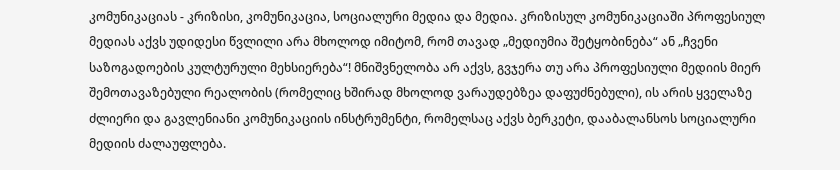კომუნიკაციას - კრიზისი, კომუნიკაცია, სოციალური მედია და მედია. კრიზისულ კომუნიკაციაში პროფესიულ მედიას აქვს უდიდესი წვლილი არა მხოლოდ იმიტომ, რომ თავად „მედიუმია შეტყობინება“ ან „ჩვენი საზოგადოების კულტურული მეხსიერება“! მნიშვნელობა არ აქვს, გვჯერა თუ არა პროფესიული მედიის მიერ შემოთავაზებული რეალობის (რომელიც ხშირად მხოლოდ ვარაუდებზეა დაფუძნებული), ის არის ყველაზე ძლიერი და გავლენიანი კომუნიკაციის ინსტრუმენტი, რომელსაც აქვს ბერკეტი, დააბალანსოს სოციალური მედიის ძალაუფლება.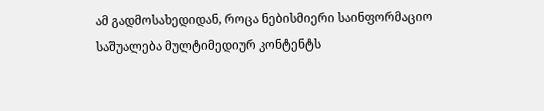ამ გადმოსახედიდან, როცა ნებისმიერი საინფორმაციო საშუალება მულტიმედიურ კონტენტს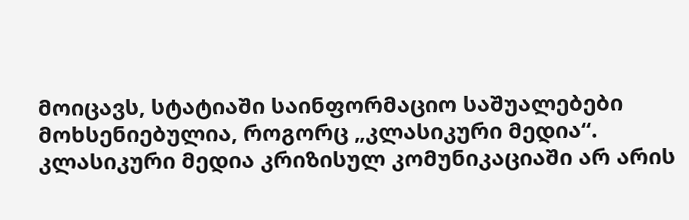მოიცავს, სტატიაში საინფორმაციო საშუალებები მოხსენიებულია, როგორც „კლასიკური მედია“. კლასიკური მედია კრიზისულ კომუნიკაციაში არ არის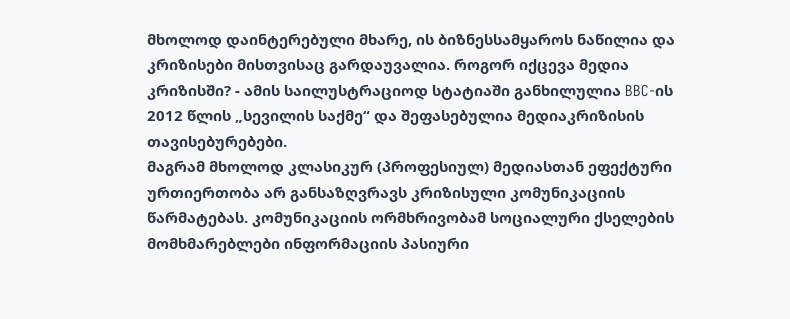მხოლოდ დაინტერებული მხარე, ის ბიზნესსამყაროს ნაწილია და კრიზისები მისთვისაც გარდაუვალია. როგორ იქცევა მედია კრიზისში? - ამის საილუსტრაციოდ სტატიაში განხილულია BBC-ის 2012 წლის „სევილის საქმე“ და შეფასებულია მედიაკრიზისის თავისებურებები.
მაგრამ მხოლოდ კლასიკურ (პროფესიულ) მედიასთან ეფექტური ურთიერთობა არ განსაზღვრავს კრიზისული კომუნიკაციის წარმატებას. კომუნიკაციის ორმხრივობამ სოციალური ქსელების მომხმარებლები ინფორმაციის პასიური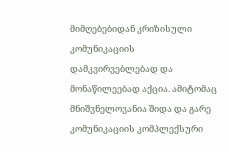მიმღებებიდან კრიზისული კომუნიკაციის დამკვირვებლებად და მონაწილეებად აქცია. ამიტომაც მნიშვნელოვანია შიდა და გარე კომუნიკაციის კომპლექსური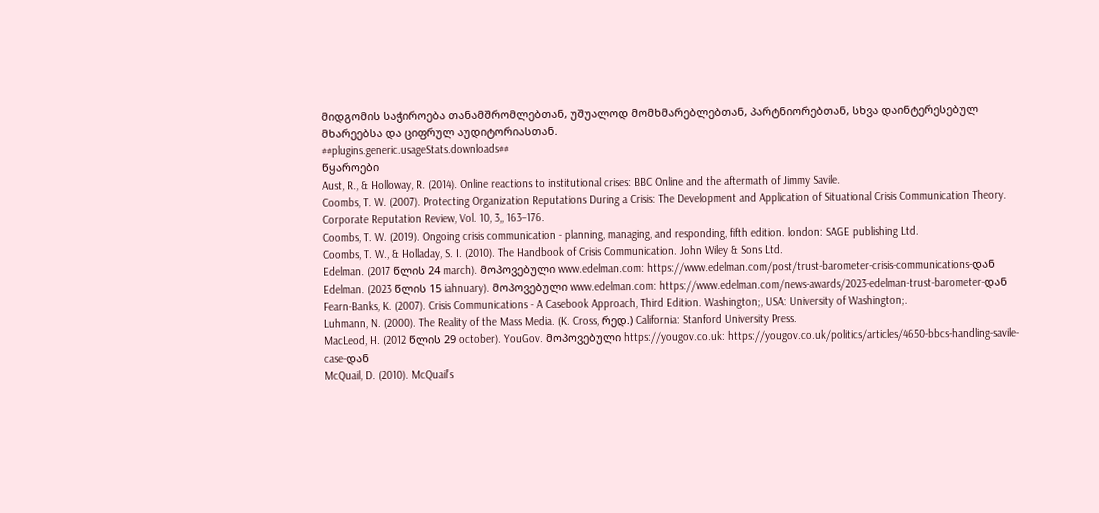მიდგომის საჭიროება თანამშრომლებთან, უშუალოდ მომხმარებლებთან, პარტნიორებთან, სხვა დაინტერესებულ მხარეებსა და ციფრულ აუდიტორიასთან.
##plugins.generic.usageStats.downloads##
წყაროები
Aust, R., & Holloway, R. (2014). Online reactions to institutional crises: BBC Online and the aftermath of Jimmy Savile.
Coombs, T. W. (2007). Protecting Organization Reputations During a Crisis: The Development and Application of Situational Crisis Communication Theory. Corporate Reputation Review, Vol. 10, 3,, 163–176.
Coombs, T. W. (2019). Ongoing crisis communication - planning, managing, and responding, fifth edition. london: SAGE publishing Ltd.
Coombs, T. W., & Holladay, S. I. (2010). The Handbook of Crisis Communication. John Wiley & Sons Ltd.
Edelman. (2017 წლის 24 march). მოპოვებული www.edelman.com: https://www.edelman.com/post/trust-barometer-crisis-communications-დან
Edelman. (2023 წლის 15 iahnuary). მოპოვებული www.edelman.com: https://www.edelman.com/news-awards/2023-edelman-trust-barometer-დან
Fearn-Banks, K. (2007). Crisis Communications - A Casebook Approach, Third Edition. Washington;, USA: University of Washington;.
Luhmann, N. (2000). The Reality of the Mass Media. (K. Cross, რედ.) California: Stanford University Press.
MacLeod, H. (2012 წლის 29 october). YouGov. მოპოვებული https://yougov.co.uk: https://yougov.co.uk/politics/articles/4650-bbcs-handling-savile-case-დან
McQuail, D. (2010). McQuail’s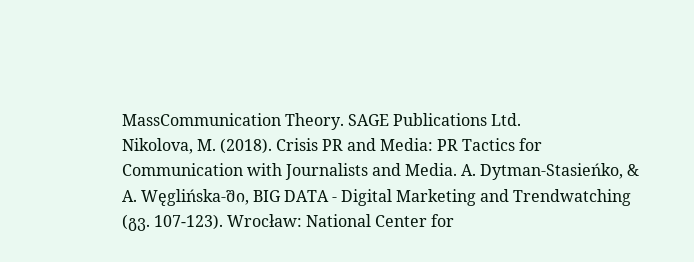MassCommunication Theory. SAGE Publications Ltd.
Nikolova, M. (2018). Crisis PR and Media: PR Tactics for Communication with Journalists and Media. A. Dytman-Stasieńko, & A. Węglińska-ში, BIG DATA - Digital Marketing and Trendwatching (გვ. 107-123). Wrocław: National Center for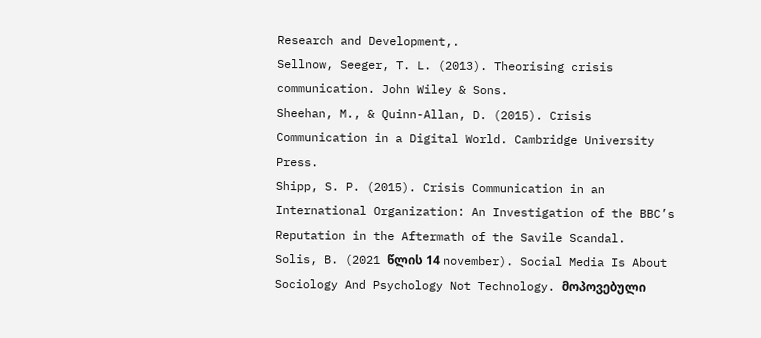Research and Development,.
Sellnow, Seeger, T. L. (2013). Theorising crisis communication. John Wiley & Sons.
Sheehan, M., & Quinn-Allan, D. (2015). Crisis Communication in a Digital World. Cambridge University Press.
Shipp, S. P. (2015). Crisis Communication in an International Organization: An Investigation of the BBC’s Reputation in the Aftermath of the Savile Scandal.
Solis, B. (2021 წლის 14 november). Social Media Is About Sociology And Psychology Not Technology. მოპოვებული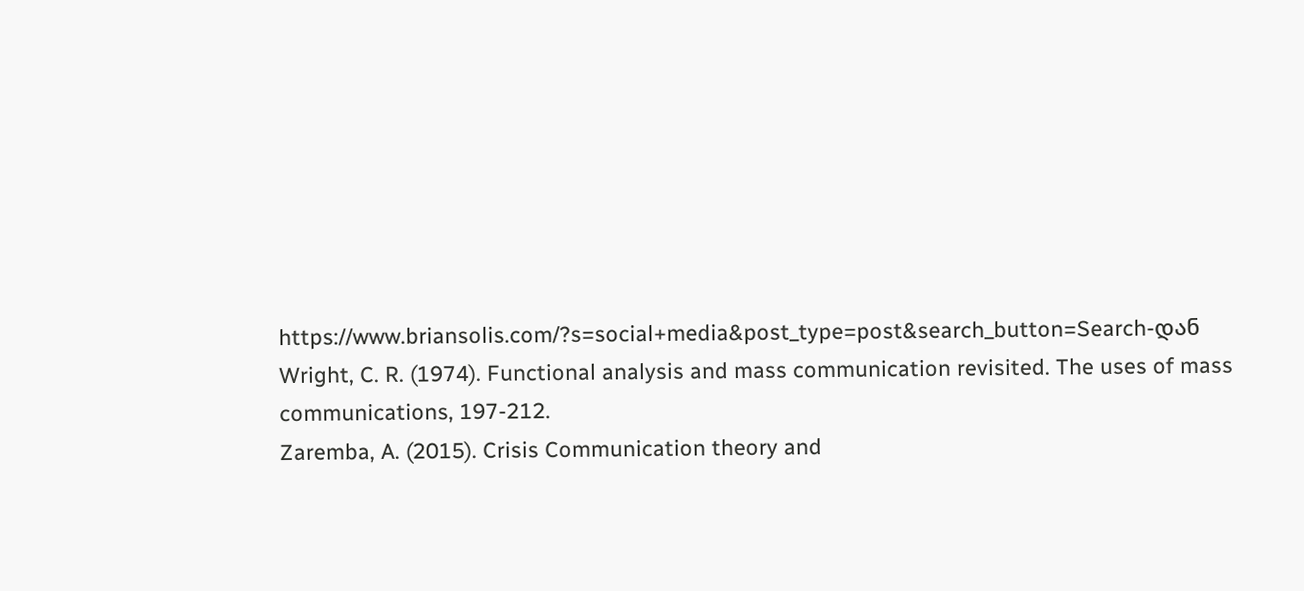https://www.briansolis.com/?s=social+media&post_type=post&search_button=Search-დან
Wright, C. R. (1974). Functional analysis and mass communication revisited. The uses of mass communications, 197-212.
Zaremba, A. (2015). Crisis Communication theory and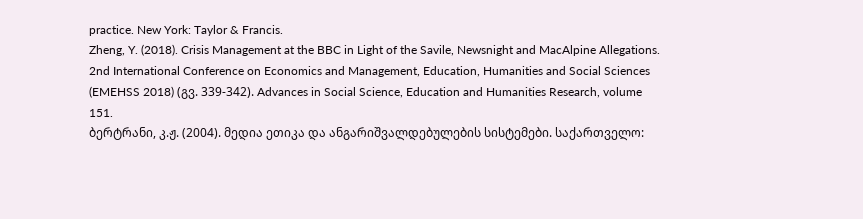practice. New York: Taylor & Francis.
Zheng, Y. (2018). Crisis Management at the BBC in Light of the Savile, Newsnight and MacAlpine Allegations. 2nd International Conference on Economics and Management, Education, Humanities and Social Sciences (EMEHSS 2018) (გვ. 339-342). Advances in Social Science, Education and Humanities Research, volume 151.
ბერტრანი, კ.ჟ. (2004). მედია ეთიკა და ანგარიშვალდებულების სისტემები. საქართველო: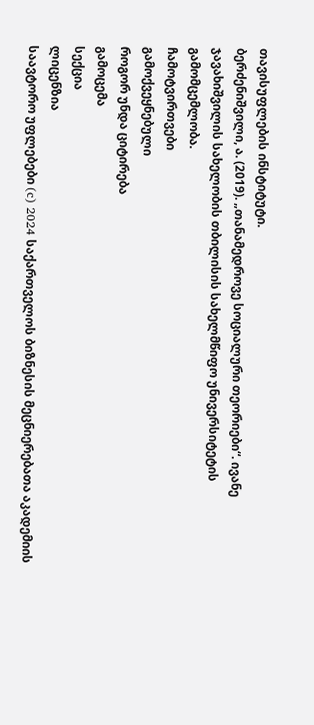თავისუფლების ინსტიტუტი.
ბერძენიშვილი, ა. (2019). „თანამედროვე სოციალური თეორიები“. ივანე ჯავახიშვილის სახელობის თბილისის სახელმწიფო უნივერსიტეტის გამომცემლობა.
ჩამოტვირთვები
გამოქვეყნებული
როგორ უნდა ციტირება
გამოცემა
სექცია
ლიცენზია
საავტორო უფლებები (c) 2024 საქართველოს ბიზნესის მეცნიერებათა აკადემიის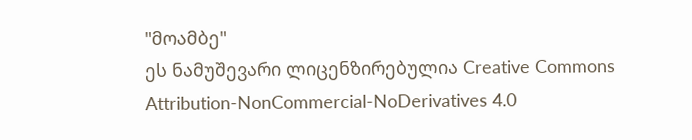"მოამბე"
ეს ნამუშევარი ლიცენზირებულია Creative Commons Attribution-NonCommercial-NoDerivatives 4.0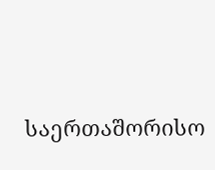საერთაშორისო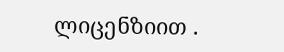ლიცენზიით .